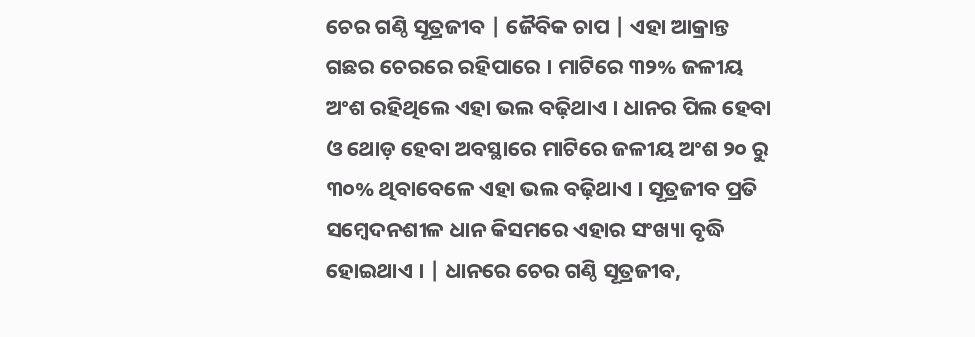ଚେର ଗଣ୍ଠି ସୂତ୍ରଜୀବ | ଜୈବିକ ଚାପ | ଏହା ଆକ୍ରାନ୍ତ ଗଛର ଚେରରେ ରହିପାରେ । ମାଟିରେ ୩୨% ଜଳୀୟ ଅଂଶ ରହିଥିଲେ ଏହା ଭଲ ବଢ଼ିଥାଏ । ଧାନର ପିଲ ହେବା ଓ ଥୋଡ଼ ହେବା ଅବସ୍ଥାରେ ମାଟିରେ ଜଳୀୟ ଅଂଶ ୨୦ ରୁ ୩୦% ଥିବାବେଳେ ଏହା ଭଲ ବଢ଼ିଥାଏ । ସୂତ୍ରଜୀବ ପ୍ରତି ସମ୍ବେଦନଶୀଳ ଧାନ କିସମରେ ଏହାର ସଂଖ୍ୟା ବୃଦ୍ଧି ହୋଇଥାଏ । | ଧାନରେ ଚେର ଗଣ୍ଠି ସୂତ୍ରଜୀବ,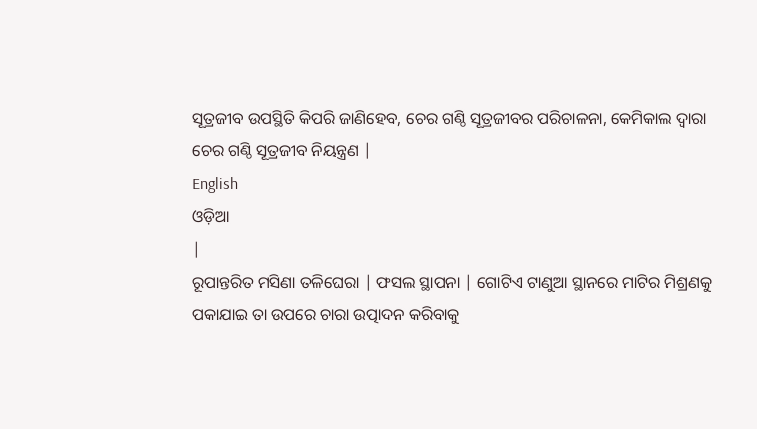ସୂତ୍ରଜୀବ ଉପସ୍ଥିତି କିପରି ଜାଣିହେବ, ଚେର ଗଣ୍ଠି ସୂତ୍ରଜୀବର ପରିଚାଳନା, କେମିକାଲ ଦ୍ଵାରା ଚେର ଗଣ୍ଠି ସୂତ୍ରଜୀବ ନିୟନ୍ତ୍ରଣ |
English
ଓଡ଼ିଆ
|
ରୂପାନ୍ତରିତ ମସିଣା ତଳିଘେରା | ଫସଲ ସ୍ଥାପନା | ଗୋଟିଏ ଟାଣୁଆ ସ୍ଥାନରେ ମାଟିର ମିଶ୍ରଣକୁ ପକାଯାଇ ତା ଉପରେ ଚାରା ଉତ୍ପାଦନ କରିବାକୁ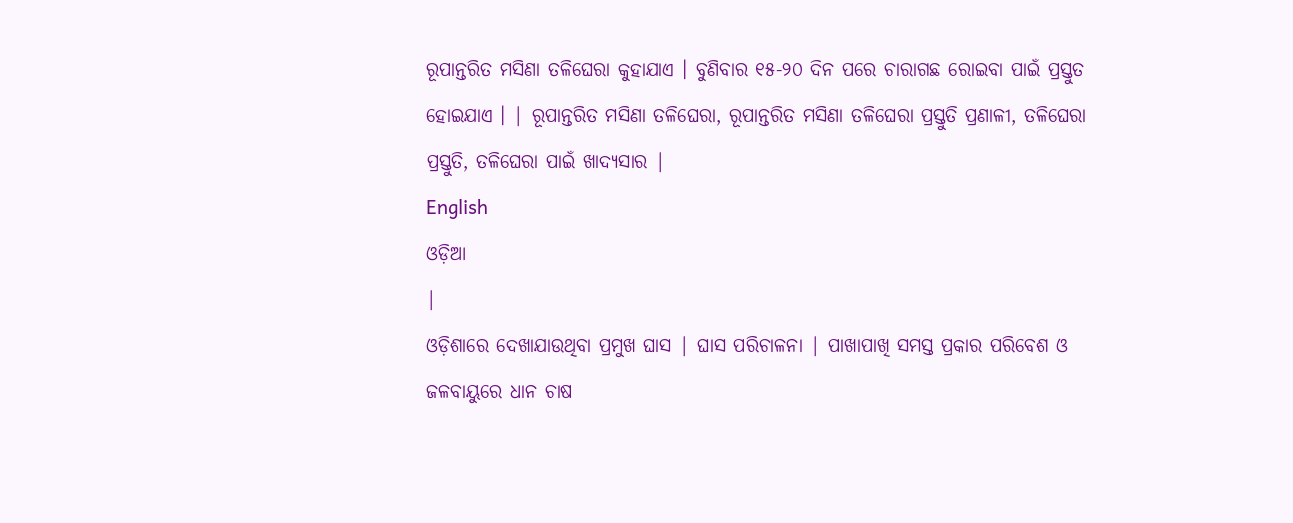ରୂପାନ୍ତରିତ ମସିଣା ତଳିଘେରା କୁହାଯାଏ । ବୁଣିବାର ୧୫-୨୦ ଦିନ ପରେ ଚାରାଗଛ ରୋଇବା ପାଇଁ ପ୍ରସ୍ତୁତ ହୋଇଯାଏ । | ରୂପାନ୍ତରିତ ମସିଣା ତଳିଘେରା, ରୂପାନ୍ତରିତ ମସିଣା ତଳିଘେରା ପ୍ରସ୍ତୁତି ପ୍ରଣାଳୀ, ତଳିଘେରା ପ୍ରସ୍ତୁତି, ତଳିଘେରା ପାଇଁ ଖାଦ୍ୟସାର |
English
ଓଡ଼ିଆ
|
ଓଡ଼ିଶାରେ ଦେଖାଯାଉଥିବା ପ୍ରମୁଖ ଘାସ | ଘାସ ପରିଚାଳନା | ପାଖାପାଖି ସମସ୍ତ ପ୍ରକାର ପରିବେଶ ଓ ଜଳବାୟୁରେ ଧାନ ଚାଷ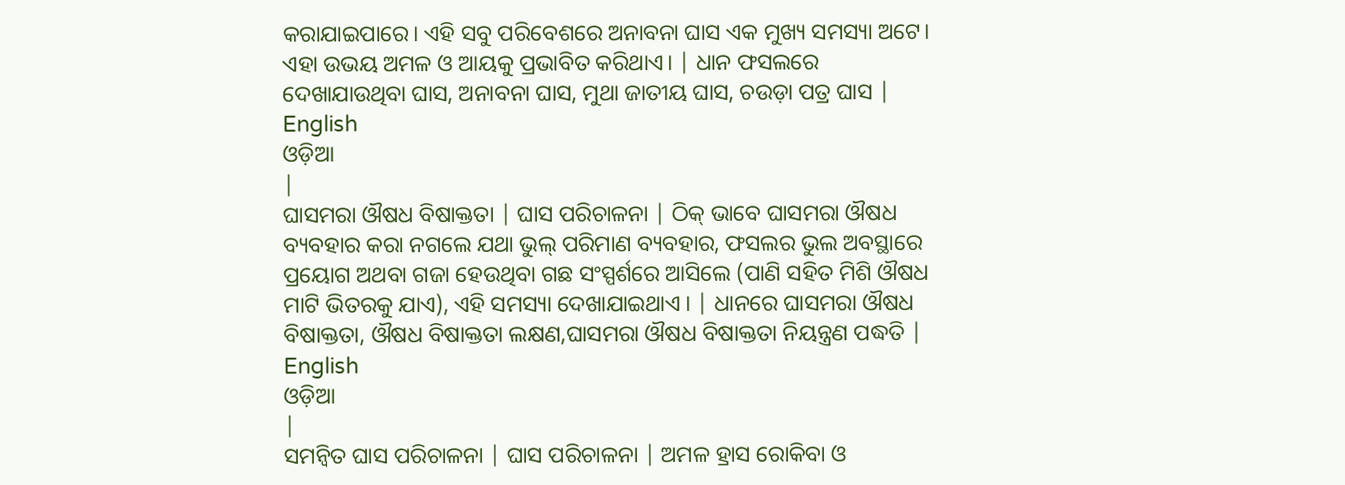କରାଯାଇପାରେ। ଏହି ସବୁ ପରିବେଶରେ ଅନାବନା ଘାସ ଏକ ମୁଖ୍ୟ ସମସ୍ୟା ଅଟେ। ଏହା ଉଭୟ ଅମଳ ଓ ଆୟକୁ ପ୍ରଭାବିତ କରିଥାଏ। | ଧାନ ଫସଲରେ ଦେଖାଯାଉଥିବା ଘାସ, ଅନାବନା ଘାସ, ମୁଥା ଜାତୀୟ ଘାସ, ଚଉଡ଼ା ପତ୍ର ଘାସ |
English
ଓଡ଼ିଆ
|
ଘାସମରା ଔଷଧ ବିଷାକ୍ତତା | ଘାସ ପରିଚାଳନା | ଠିକ୍ ଭାବେ ଘାସମରା ଔଷଧ ବ୍ୟବହାର କରା ନଗଲେ ଯଥା ଭୁଲ୍ ପରିମାଣ ବ୍ୟବହାର, ଫସଲର ଭୁଲ ଅବସ୍ଥାରେ ପ୍ରୟୋଗ ଅଥବା ଗଜା ହେଉଥିବା ଗଛ ସଂସ୍ପର୍ଶରେ ଆସିଲେ (ପାଣି ସହିତ ମିଶି ଔଷଧ ମାଟି ଭିତରକୁ ଯାଏ), ଏହି ସମସ୍ୟା ଦେଖାଯାଇଥାଏ । | ଧାନରେ ଘାସମରା ଔଷଧ ବିଷାକ୍ତତା, ଔଷଧ ବିଷାକ୍ତତା ଲକ୍ଷଣ,ଘାସମରା ଔଷଧ ବିଷାକ୍ତତା ନିୟନ୍ତ୍ରଣ ପଦ୍ଧତି |
English
ଓଡ଼ିଆ
|
ସମନ୍ଵିତ ଘାସ ପରିଚାଳନା | ଘାସ ପରିଚାଳନା | ଅମଳ ହ୍ରାସ ରୋକିବା ଓ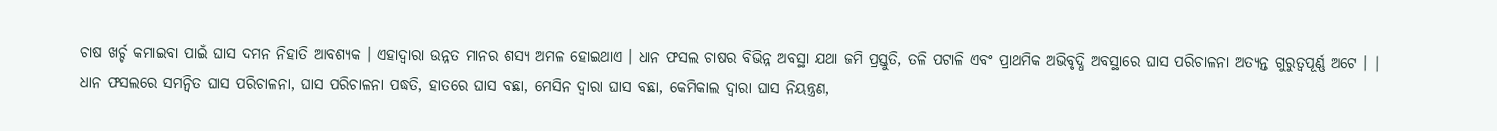ଚାଷ ଖର୍ଚ୍ଚ କମାଇବା ପାଇଁ ଘାସ ଦମନ ନିହାତି ଆବଶ୍ୟକ । ଏହାଦ୍ୱାରା ଉନ୍ନତ ମାନର ଶସ୍ୟ ଅମଳ ହୋଇଥାଏ । ଧାନ ଫସଲ ଚାଷର ବିଭିନ୍ନ ଅବସ୍ଥା ଯଥା ଜମି ପ୍ରସ୍ତୁତି, ତଳି ପଟାଳି ଏବଂ ପ୍ରାଥମିକ ଅଭିବୃଦ୍ଧି ଅବସ୍ଥାରେ ଘାସ ପରିଚାଳନା ଅତ୍ୟନ୍ତ ଗୁରୁତ୍ୱପୂର୍ଣ୍ଣ ଅଟେ । | ଧାନ ଫସଲରେ ସମନ୍ଵିତ ଘାସ ପରିଚାଳନା, ଘାସ ପରିଚାଳନା ପଦ୍ଧତି, ହାତରେ ଘାସ ବଛା, ମେସିନ ଦ୍ଵାରା ଘାସ ବଛା, କେମିକାଲ ଦ୍ଵାରା ଘାସ ନିୟନ୍ତ୍ରଣ,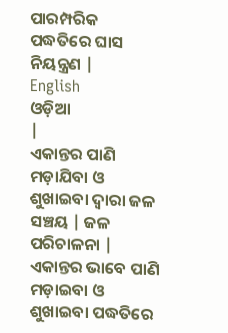ପାରମ୍ପରିକ ପଦ୍ଧତିରେ ଘାସ ନିୟନ୍ତ୍ରଣ |
English
ଓଡ଼ିଆ
|
ଏକାନ୍ତର ପାଣି ମଡ଼ାଯିବା ଓ ଶୁଖାଇବା ଦ୍ଵାରା ଜଳ ସଞ୍ଚୟ | ଜଳ ପରିଚାଳନା | ଏକାନ୍ତର ଭାବେ ପାଣି ମଡ଼ାଇବା ଓ ଶୁଖାଇବା ପଦ୍ଧତିରେ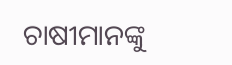ଚାଷୀମାନଙ୍କୁ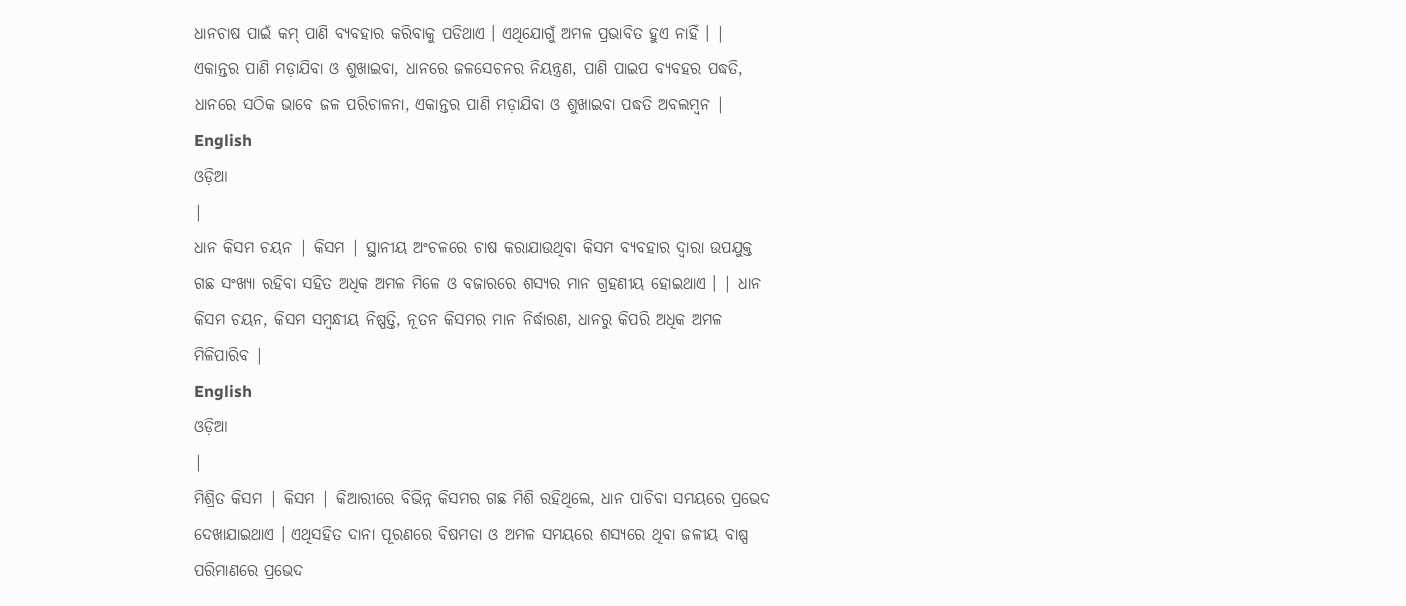ଧାନଚାଷ ପାଇଁ କମ୍ ପାଣି ବ୍ୟବହାର କରିବାକୁ ପଡିଥାଏ । ଏଥିଯୋଗୁଁ ଅମଳ ପ୍ରଭାବିତ ହୁଏ ନାହିଁ । | ଏକାନ୍ତର ପାଣି ମଡ଼ାଯିବା ଓ ଶୁଖାଇବା, ଧାନରେ ଜଳସେଚନର ନିୟନ୍ତ୍ରଣ, ପାଣି ପାଇପ ବ୍ୟବହର ପଦ୍ଧତି, ଧାନରେ ସଠିକ ଭାବେ ଜଳ ପରିଚାଳନା, ଏକାନ୍ତର ପାଣି ମଡ଼ାଯିବା ଓ ଶୁଖାଇବା ପଦ୍ଧତି ଅବଲମ୍ବନ |
English
ଓଡ଼ିଆ
|
ଧାନ କିସମ ଚୟନ | କିସମ | ସ୍ଥାନୀୟ ଅଂଚଳରେ ଚାଷ କରାଯାଉଥିବା କିସମ ବ୍ୟବହାର ଦ୍ୱାରା ଉପଯୁକ୍ତ ଗଛ ସଂଖ୍ୟା ରହିବା ସହିତ ଅଧିକ ଅମଳ ମିଳେ ଓ ବଜାରରେ ଶସ୍ୟର ମାନ ଗ୍ରହଣୀୟ ହୋଇଥାଏ । | ଧାନ କିସମ ଚୟନ, କିସମ ସମ୍ବନ୍ଧୀୟ ନିଷ୍ପତ୍ତି, ନୂତନ କିସମର ମାନ ନିର୍ଦ୍ଧାରଣ, ଧାନରୁ କିପରି ଅଧିକ ଅମଳ ମିଳିପାରିବ |
English
ଓଡ଼ିଆ
|
ମିଶ୍ରିତ କିସମ | କିସମ | କିଆରୀରେ ବିଭିନ୍ନ କିସମର ଗଛ ମିଶି ରହିଥିଲେ, ଧାନ ପାଚିବା ସମୟରେ ପ୍ରଭେଦ ଦେଖାଯାଇଥାଏ । ଏଥିସହିତ ଦାନା ପୂରଣରେ ବିଷମତା ଓ ଅମଳ ସମୟରେ ଶସ୍ୟରେ ଥିବା ଜଳୀୟ ବାଷ୍ପ ପରିମାଣରେ ପ୍ରଭେଦ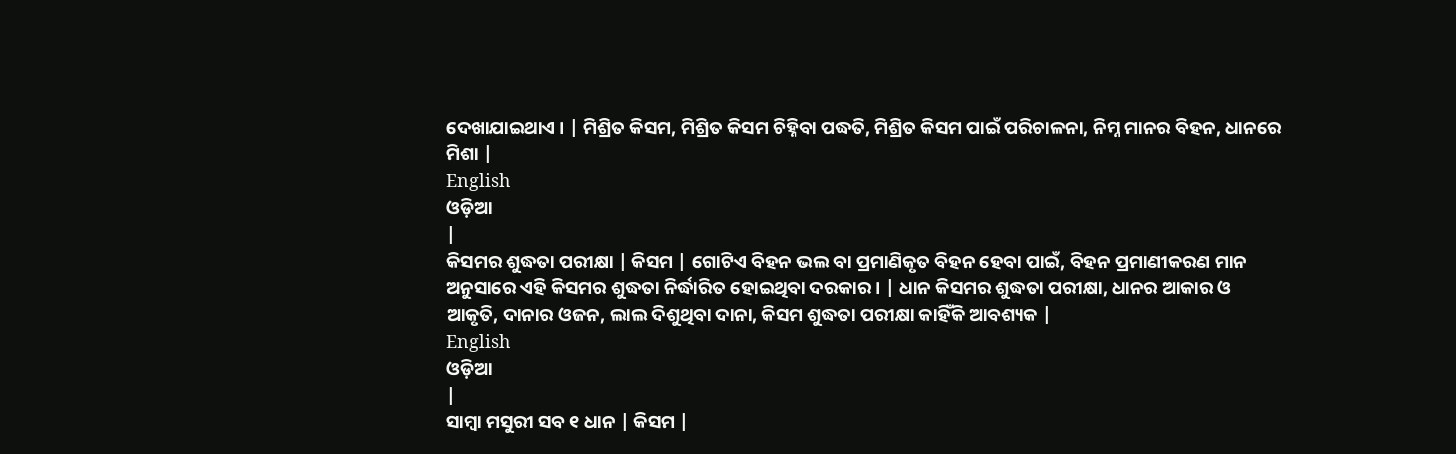ଦେଖାଯାଇଥାଏ । | ମିଶ୍ରିତ କିସମ, ମିଶ୍ରିତ କିସମ ଚିହ୍ନିବା ପଦ୍ଧତି, ମିଶ୍ରିତ କିସମ ପାଇଁ ପରିଚାଳନା, ନିମ୍ନ ମାନର ବିହନ, ଧାନରେ ମିଶା |
English
ଓଡ଼ିଆ
|
କିସମର ଶୁଦ୍ଧତା ପରୀକ୍ଷା | କିସମ | ଗୋଟିଏ ବିହନ ଭଲ ବା ପ୍ରମାଣିକୃତ ବିହନ ହେବା ପାଇଁ, ବିହନ ପ୍ରମାଣୀକରଣ ମାନ ଅନୁସାରେ ଏହି କିସମର ଶୁଦ୍ଧତା ନିର୍ଦ୍ଧାରିତ ହୋଇଥିବା ଦରକାର । | ଧାନ କିସମର ଶୁଦ୍ଧତା ପରୀକ୍ଷା, ଧାନର ଆକାର ଓ ଆକୃତି, ଦାନାର ଓଜନ, ଲାଲ ଦିଶୁଥିବା ଦାନା, କିସମ ଶୁଦ୍ଧତା ପରୀକ୍ଷା କାହିଁକି ଆବଶ୍ୟକ |
English
ଓଡ଼ିଆ
|
ସାମ୍ବା ମସୁରୀ ସବ ୧ ଧାନ | କିସମ |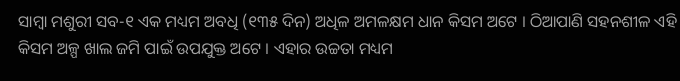ସାମ୍ବା ମଶୁରୀ ସବ-୧ ଏକ ମଧ୍ୟମ ଅବଧି (୧୩୫ ଦିନ) ଅଧିଳ ଅମଳକ୍ଷମ ଧାନ କିସମ ଅଟେ । ଠିଆପାଣି ସହନଶୀଳ ଏହି କିସମ ଅଳ୍ପ ଖାଲ ଜମି ପାଇଁ ଉପଯୁକ୍ତ ଅଟେ । ଏହାର ଉଚ୍ଚତା ମଧ୍ୟମ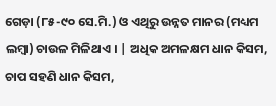ଗେଡ଼ା (୮୫-୯୦ ସେ.ମି.) ଓ ଏଥିରୁ ଉନ୍ନତ ମାନର (ମଧ୍ୟମ ଲମ୍ବା) ଚାଉଳ ମିଳିଥାଏ । | ଅଧିକ ଅମଳକ୍ଷମ ଧାନ କିସମ, ଚାପ ସହଣି ଧାନ କିସମ,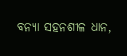ବନ୍ୟା ସହନଶୀଳ ଧାନ,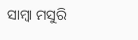ସାମ୍ବା ମସୁରି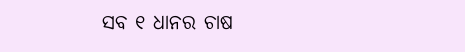ସବ ୧ ଧାନର ଚାଷ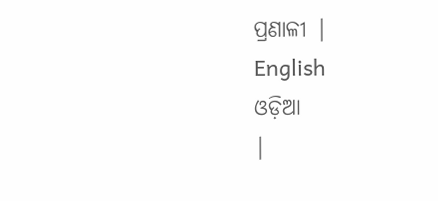ପ୍ରଣାଳୀ |
English
ଓଡ଼ିଆ
|